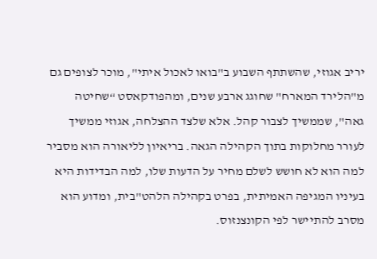יריב אגוזי, שהשתתף השבוע ב"בואו לאכול איתי", מוכר לצופים גם מ"הלירד המארח" שחוגג ארבע שנים, ומהפודקאסט “שחיטה גאה", שממשיך לצבור קהל. אלא שלצד ההצלחה, אגוזי ממשיך לעורר מחלוקות בתוך הקהילה הגאה. בריאיון לליאורה הוא מסביר למה הוא לא חושש לשלם מחיר על הדעות שלו, למה הבדידות היא בעיניו המגיפה האמיתית, בפרט בקהילה הלהט"בית, ומדוע הוא מסרב להתיישר לפי הקונצנזוס.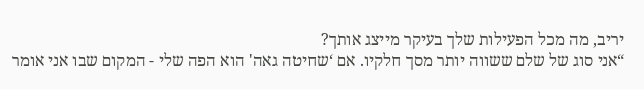יריב, מה מכל הפעילות שלך בעיקר מייצג אותך?
“אני סוג של שלם ששווה יותר מסך חלקיו. אם ‘שחיטה גאה' הוא הפה שלי - המקום שבו אני אומר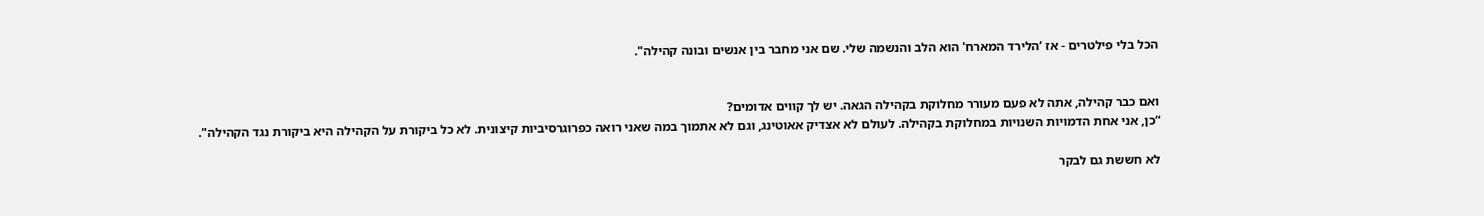הכל בלי פילטרים - אז ‘הלירד המארח' הוא הלב והנשמה שלי. שם אני מחבר בין אנשים ובונה קהילה".


ואם כבר קהילה, אתה לא פעם מעורר מחלוקת בקהילה הגאה. יש לך קווים אדומים?
“כן, אני אחת הדמויות השנויות במחלוקת בקהילה. לעולם לא אצדיק אאוטינג, וגם לא אתמוך במה שאני רואה כפרוגרסיביות קיצונית. לא כל ביקורת על הקהילה היא ביקורת נגד הקהילה".

לא חששת גם לבקר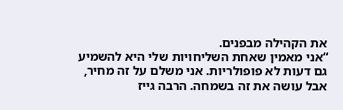את הקהילה מבפנים.
“אני מאמין שאחת השליחויות שלי היא להשמיע גם דעות לא פופולריות. אני משלם על זה מחיר, אבל עושה את זה בשמחה. הרבה גייז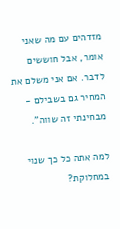מזדהים עם מה שאני אומר, אבל חוששים לדבר. אם אני משלם את המחיר גם בשבילם - מבחינתי זה שווה".

למה אתה כל כך שנוי במחלוקת?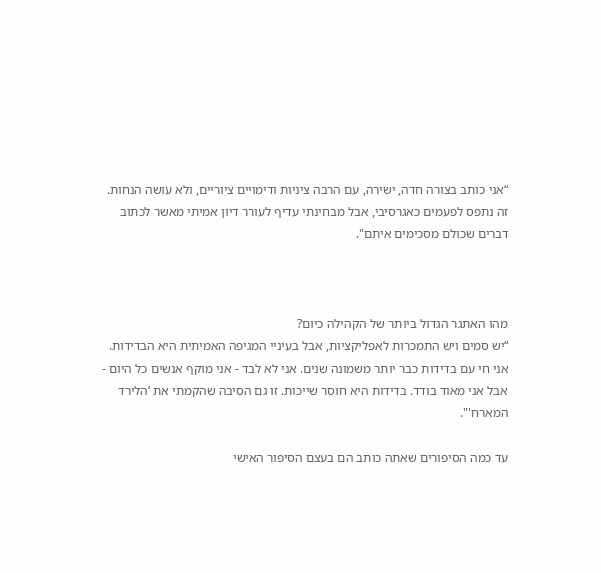“אני כותב בצורה חדה, ישירה, עם הרבה ציניות ודימויים ציוריים, ולא עושה הנחות. זה נתפס לפעמים כאגרסיבי, אבל מבחינתי עדיף לעורר דיון אמיתי מאשר לכתוב דברים שכולם מסכימים איתם".



מהו האתגר הגדול ביותר של הקהילה כיום?
“יש סמים ויש התמכרות לאפליקציות, אבל בעיניי המגיפה האמיתית היא הבדידות. אני חי עם בדידות כבר יותר משמונה שנים. אני לא לבד - אני מוקף אנשים כל היום - אבל אני מאוד בודד. בדידות היא חוסר שייכות. זו גם הסיבה שהקמתי את ‘הלירד המארח'".

עד כמה הסיפורים שאתה כותב הם בעצם הסיפור האישי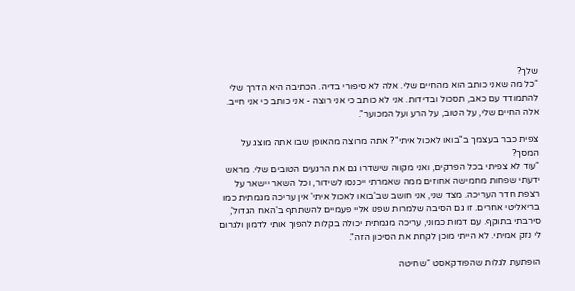שלך?
“כל מה שאני כותב הוא מהחיים שלי. אלה לא סיפורי בדיה. הכתיבה היא הדרך שלי להתמודד עם כאב, תסכול ובדידות. אני לא כותב כי אני רוצה - אני כותב כי אני חייב. אלה החיים שלי, על הטוב, על הרע ועל המכוער".

צפית כבר בעצמך ב"בואו לאכול איתי"? אתה מרוצה מהאופן שבו אתה מוצג על המסך?
“עוד לא צפיתי בכל הפרקים, ואני מקווה שישדרו גם את הרגעים הטובים שלי. מראש ידעתי שפחות מחמישה אחוזים ממה שאמרתי ייכנסו לשידור, וכל השאר יישאר על רצפת חדר העריכה. מצד שני, אני חושב שב'בואו לאכול איתי' אין עריכה מגמתית כמו בריאליטי אחרים. זו גם הסיבה שלמרות שפנו אליי פעמיים להשתתף ב'האח הגדול', סירבתי בתוקף. עם דמות כמוני, עריכה מגמתית יכולה בקלות להפוך אותי לדמון ולגרום לי נזק אמיתי. לא הייתי מוכן לקחת את הסיכון הזה".

הופתעת לגלות שהפודקאסט “שחיטה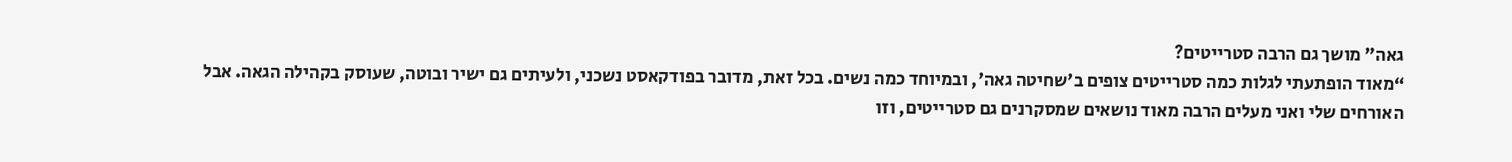גאה" מושך גם הרבה סטרייטים?
“מאוד הופתעתי לגלות כמה סטרייטים צופים ב'שחיטה גאה', ובמיוחד כמה נשים. בכל זאת, מדובר בפודקאסט נשכני, ולעיתים גם ישיר ובוטה, שעוסק בקהילה הגאה. אבל האורחים שלי ואני מעלים הרבה מאוד נושאים שמסקרנים גם סטרייטים, וזו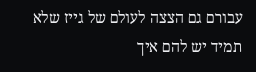עבורם גם הצצה לעולם של גייז שלא תמיד יש להם איך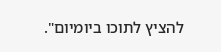להציץ לתוכו ביומיום".